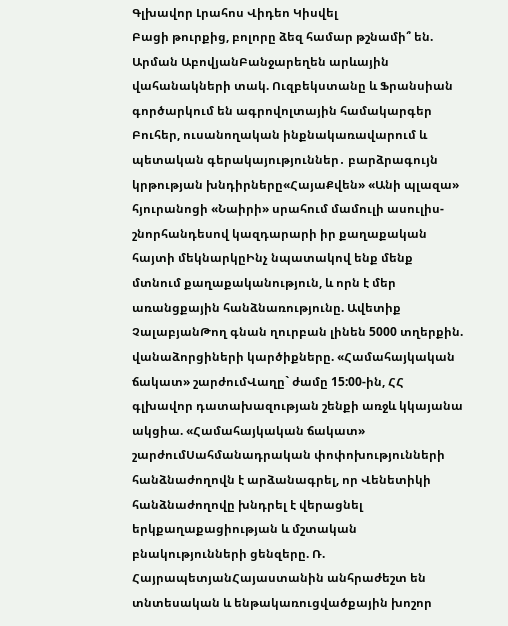Գլխավոր Լրահոս Վիդեո Կիսվել
Բացի թուրքից, բոլորը ձեզ համար թշնամի՞ են. Արման ԱբովյանԲանջարեղեն արևային վահանակների տակ. Ուզբեկստանը և Ֆրանսիան գործարկում են ագրովոլտային համակարգեր Բուհեր, ուսանողական ինքնակառավարում և պետական գերակայություններ․ բարձրագույն կրթության խնդիրները«ՀայաՔվեն» «Անի պլազա» հյուրանոցի «Նաիրի» սրահում մամուլի ասուլիս-շնորհանդեսով կազդարարի իր քաղաքական հայտի մեկնարկըԻնչ նպատակով ենք մենք մտնում քաղաքականություն, և որն է մեր առանցքային հանձնառությունը. Ավետիք ՉալաբյանԹող գնան ղուրբան լինեն 5000 տղերքին. վանաձորցիների կարծիքները. «Համահայկական ճակատ» շարժումՎաղը` ժամը 15:00-ին, ՀՀ գլխավոր դատախազության շենքի առջև կկայանա ակցիա. «Համահայկական ճակատ» շարժումՍահմանադրական փոփոխությունների հանձնաժողովն է արձանագրել, որ Վենետիկի հանձնաժողովը խնդրել է վերացնել երկքաղաքացիության և մշտական բնակությունների ցենզերը. Ռ. ՀայրապետյանՀայաստանին անհրաժեշտ են տնտեսական և ենթակառուցվածքային խոշոր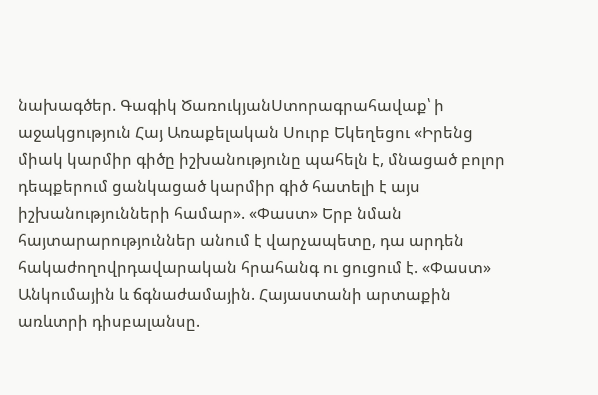նախագծեր. Գագիկ ԾառուկյանՍտորագրահավաք՝ ի աջակցություն Հայ Առաքելական Սուրբ Եկեղեցու «Իրենց միակ կարմիր գիծը իշխանությունը պահելն է, մնացած բոլոր դեպքերում ցանկացած կարմիր գիծ հատելի է այս իշխանությունների համար». «Փաստ» Երբ նման հայտարարություններ անում է վարչապետը, դա արդեն հակաժողովրդավարական հրահանգ ու ցուցում է. «Փաստ» Անկումային և ճգնաժամային. Հայաստանի արտաքին առևտրի դիսբալանսը.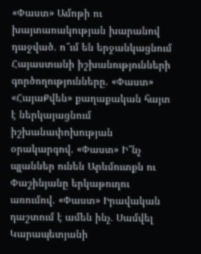«Փաստ» Ամոթի ու խայտառակության խարանով դաջված. ո՞ւմ են երջանկացնում Հայաստանի իշխանությունների գործողությունները. «Փաստ» «ՀայաՔվեն» քաղաքական հայտ է ներկայացնում իշխանափոխության օրակարգով. «Փաստ» Ի՞նչ պլաններ ունեն Արևմուտքն ու Փաշինյանը երկաթուղու առումով. «Փաստ» Իրավական դաշտում է ամեն ինչ․ Սամվել Կարապետյանի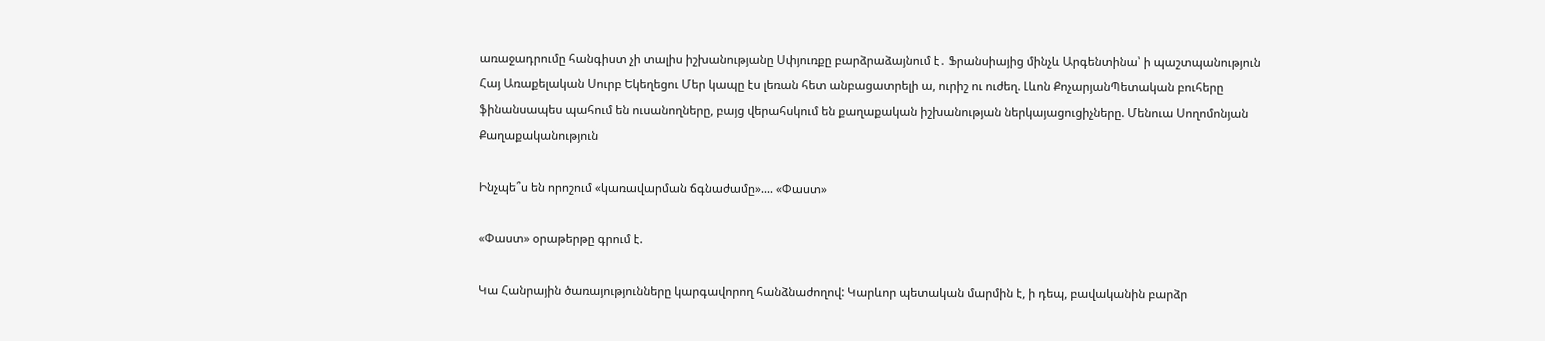առաջադրումը հանգիստ չի տալիս իշխանությանը Սփյուռքը բարձրաձայնում է․ Ֆրանսիայից մինչև Արգենտինա՝ ի պաշտպանություն Հայ Առաքելական Սուրբ Եկեղեցու Մեր կապը էս լեռան հետ անբացատրելի ա, ուրիշ ու ուժեղ. Լևոն ՔոչարյանՊետական բուհերը ֆինանսապես պահում են ուսանողները, բայց վերահսկում են քաղաքական իշխանության ներկայացուցիչները. Մենուա Սողոմոնյան
Քաղաքականություն

Ինչպե՞ս են որոշում «կառավարման ճգնաժամը».... «Փաստ»

«Փաստ» օրաթերթը գրում է.

Կա Հանրային ծառայությունները կարգավորող հանձնաժողով: Կարևոր պետական մարմին է, ի դեպ, բավականին բարձր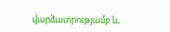վարձատրությամբ և,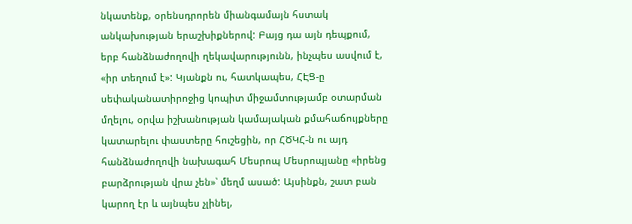նկատենք, օրենսդրորեն միանգամայն հստակ անկախության երաշխիքներով: Բայց դա այն դեպքում, երբ հանձնաժողովի ղեկավարությունն, ինչպես ասվում է, «իր տեղում է»: Կյանքն ու, հատկապես, ՀԷՑ-ը սեփականատիրոջից կոպիտ միջամտությամբ օտարման մղելու, օրվա իշխանության կամայական քմահաճույքները կատարելու փաստերը հուշեցին, որ ՀԾԿՀ-ն ու այդ հանձնաժողովի նախագահ Մեսրոպ Մեսրոպյանը «իրենց բարձրության վրա չեն»՝ մեղմ ասած: Այսինքն, շատ բան կարող էր և այնպես չլինել,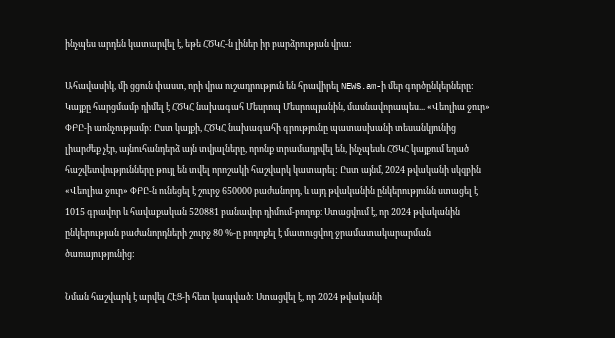ինչպես արդեն կատարվել է, եթե ՀԾԿՀ-ն լիներ իր բարձրության վրա:

Ահավասիկ, մի ցցուն փաստ, որի վրա ուշադրություն են հրավիրել NEWS.am-ի մեր գործընկերները: Կայքը հարցմամբ դիմել է ՀԾԿՀ նախագահ Մեսրոպ Մեսրոպյանին, մասնավորապես... «Վեոլիա ջուր» ՓԲԸ-ի առնչությամբ: Ըստ կայքի, ՀԾԿՀ նախագահի գրությունը պատասխանի տեսանկյունից լիարժեք չէր, այնուհանդերձ այն տվյալները, որոնք տրամադրվել են, ինչպեսև ՀԾԿՀ կայքում եղած հաշվետվությունները թույլ են տվել որոշակի հաշվարկ կատարել: Ըստ այնմ, 2024 թվականի սկզբին «Վեոլիա ջուր» ՓԲԸ-ն ունեցել է շուրջ 650000 բաժանորդ, և այդ թվականին ընկերությունն ստացել է 1015 գրավոր և հավաքական 520881 բանավոր դիմում-բողոք։ Ստացվում է, որ 2024 թվականին ընկերության բաժանորդների շուրջ 80 %-ը բողոքել է մատուցվող ջրամատակարարման ծառայությունից:

Նման հաշվարկ է արվել ՀԷՑ-ի հետ կապված: Ստացվել է, որ 2024 թվականի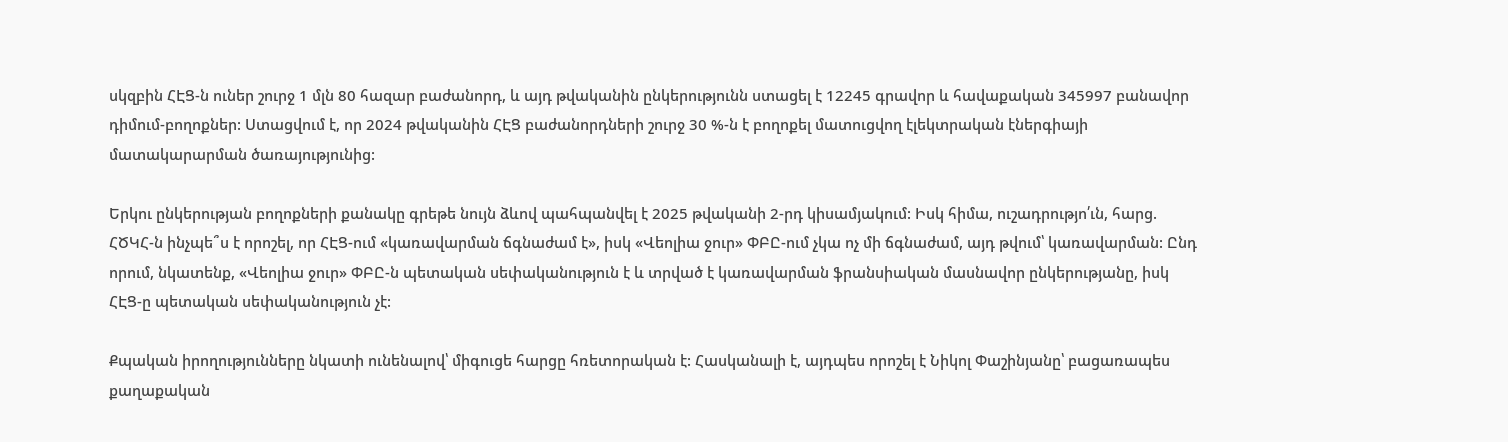սկզբին ՀԷՑ-ն ուներ շուրջ 1 մլն 80 հազար բաժանորդ, և այդ թվականին ընկերությունն ստացել է 12245 գրավոր և հավաքական 345997 բանավոր դիմում-բողոքներ: Ստացվում է, որ 2024 թվականին ՀԷՑ բաժանորդների շուրջ 30 %-ն է բողոքել մատուցվող էլեկտրական էներգիայի մատակարարման ծառայությունից:

Երկու ընկերության բողոքների քանակը գրեթե նույն ձևով պահպանվել է 2025 թվականի 2-րդ կիսամյակում: Իսկ հիմա, ուշադրությո՛ւն, հարց. ՀԾԿՀ-ն ինչպե՞ս է որոշել, որ ՀԷՑ-ում «կառավարման ճգնաժամ է», իսկ «Վեոլիա ջուր» ՓԲԸ-ում չկա ոչ մի ճգնաժամ, այդ թվում՝ կառավարման: Ընդ որում, նկատենք, «Վեոլիա ջուր» ՓԲԸ-ն պետական սեփականություն է և տրված է կառավարման ֆրանսիական մասնավոր ընկերությանը, իսկ ՀԷՑ-ը պետական սեփականություն չէ:

Քպական իրողությունները նկատի ունենալով՝ միգուցե հարցը հռետորական է: Հասկանալի է, այդպես որոշել է Նիկոլ Փաշինյանը՝ բացառապես քաղաքական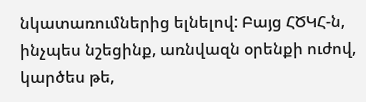նկատառումներից ելնելով: Բայց ՀԾԿՀ-ն, ինչպես նշեցինք, առնվազն օրենքի ուժով, կարծես թե,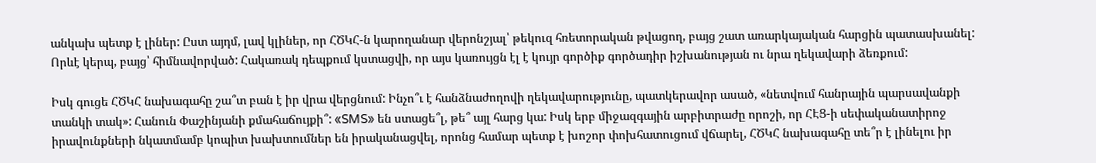անկախ պետք է լիներ: Ըստ այդմ, լավ կլիներ, որ ՀԾԿՀ-ն կարողանար վերոնշյալ՝ թեկուզ հռետորական թվացող, բայց շատ առարկայական հարցին պատասխանել: Որևէ կերպ, բայց՝ հիմնավորված: Հակառակ դեպքում կստացվի, որ այս կառույցն էլ է կույր գործիք գործադիր իշխանության ու նրա ղեկավարի ձեռքում:

Իսկ գուցե ՀԾԿՀ նախագահը շա՞տ բան է իր վրա վերցնում: Ինչո՞ւ է հանձնաժողովի ղեկավարությունը, պատկերավոր ասած, «նետվում հանրային պարսավանքի տանկի տակ»: Հանուն Փաշինյանի քմահաճույքի՞: «SMS» են ստացե՞լ, թե՞ այլ հարց կա: Իսկ երբ միջազգային արբիտրաժը որոշի, որ ՀԷՑ-ի սեփականատիրոջ իրավունքների նկատմամբ կոպիտ խախտումներ են իրականացվել, որոնց համար պետք է խոշոր փոխհատուցում վճարել, ՀԾԿՀ նախագահը տե՞ր է լինելու իր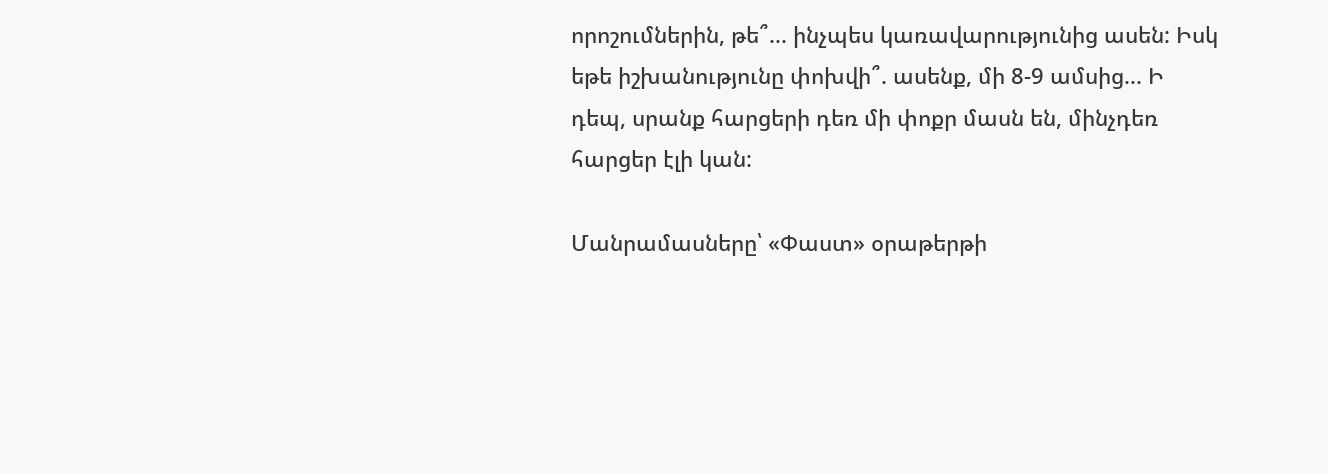որոշումներին, թե՞... ինչպես կառավարությունից ասեն: Իսկ եթե իշխանությունը փոխվի՞. ասենք, մի 8-9 ամսից... Ի դեպ, սրանք հարցերի դեռ մի փոքր մասն են, մինչդեռ հարցեր էլի կան:

Մանրամասները՝ «Փաստ» օրաթերթի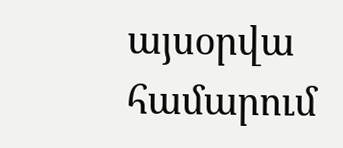այսօրվա համարում